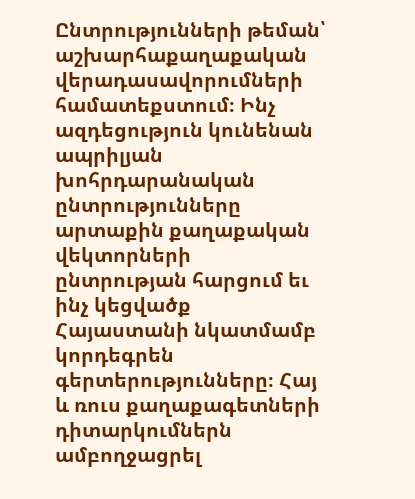Ընտրությունների թեման՝ աշխարհաքաղաքական վերադասավորումների համատեքստում։ Ինչ ազդեցություն կունենան ապրիլյան խոհրդարանական ընտրությունները արտաքին քաղաքական վեկտորների ընտրության հարցում եւ ինչ կեցվածք Հայաստանի նկատմամբ կորդեգրեն գերտերությունները։ Հայ և ռուս քաղաքագետների դիտարկումներն ամբողջացրել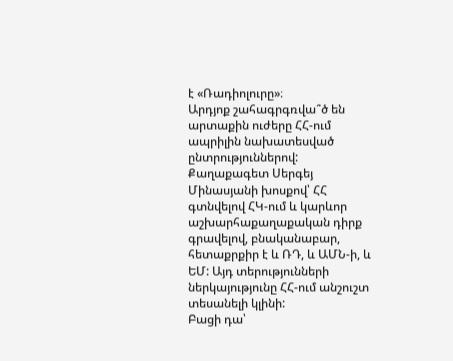է «Ռադիոլուրը»։
Արդյոք շահագրգռվա՞ծ են արտաքին ուժերը ՀՀ-ում ապրիլին նախատեսված ընտրություններով: Քաղաքագետ Սերգեյ Մինասյանի խոսքով՝ ՀՀ գտնվելով ՀԿ-ում և կարևոր աշխարհաքաղաքական դիրք գրավելով, բնականաբար, հետաքրքիր է և ՌԴ, և ԱՄՆ-ի, և ԵՄ: Այդ տերությունների ներկայությունը ՀՀ-ում անշուշտ տեսանելի կլինի:
Բացի դա՝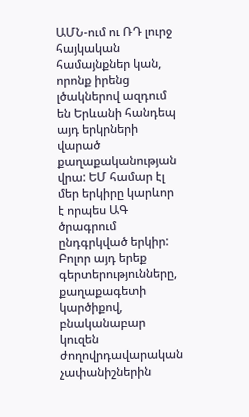ԱՄՆ-ում ու ՌԴ լուրջ հայկական համայնքներ կան, որոնք իրենց լծակներով ազդում են Երևանի հանդեպ այդ երկրների վարած քաղաքականության վրա: ԵՄ համար էլ մեր երկիրը կարևոր է որպես ԱԳ ծրագրում ընդգրկված երկիր:
Բոլոր այդ երեք գերտերությունները, քաղաքագետի կարծիքով, բնականաբար կուզեն ժողովրդավարական չափանիշներին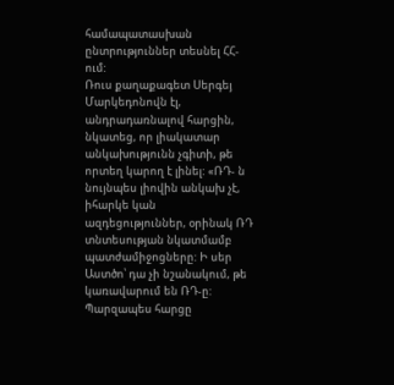համապատասխան ընտրություններ տեսնել ՀՀ-ում:
Ռուս քաղաքագետ Սերգեյ Մարկեդոնովն էլ, անդրադառնալով հարցին, նկատեց, որ լիակատար անկախությունն չգիտի, թե որտեղ կարող է լինել: «ՌԴ- ն նույնպես լիովին անկախ չէ, իհարկե կան ազդեցություններ, օրինակ ՌԴ տնտեսության նկատմամբ պատժամիջոցները: Ի սեր Աստծո՝ դա չի նշանակում, թե կառավարում են ՌԴ-ը: Պարզապես հարցը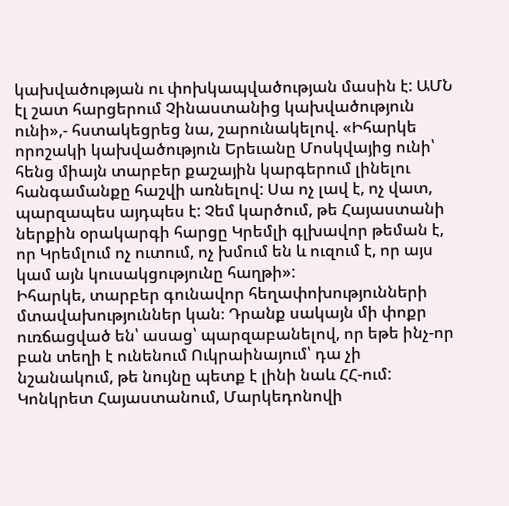կախվածության ու փոխկապվածության մասին է: ԱՄՆ էլ շատ հարցերում Չինաստանից կախվածություն ունի»,- հստակեցրեց նա, շարունակելով. «Իհարկե որոշակի կախվածություն Երեւանը Մոսկվայից ունի՝ հենց միայն տարբեր քաշային կարգերում լինելու հանգամանքը հաշվի առնելով: Սա ոչ լավ է, ոչ վատ, պարզապես այդպես է: Չեմ կարծում, թե Հայաստանի ներքին օրակարգի հարցը Կրեմլի գլխավոր թեման է, որ Կրեմլում ոչ ուտում, ոչ խմում են և ուզում է, որ այս կամ այն կուսակցությունը հաղթի»:
Իհարկե, տարբեր գունավոր հեղափոխությունների մտավախություններ կան։ Դրանք սակայն մի փոքր ուռճացված են՝ ասաց՝ պարզաբանելով, որ եթե ինչ-որ բան տեղի է ունենում Ուկրաինայում՝ դա չի նշանակում, թե նույնը պետք է լինի նաև ՀՀ-ում:
Կոնկրետ Հայաստանում, Մարկեդոնովի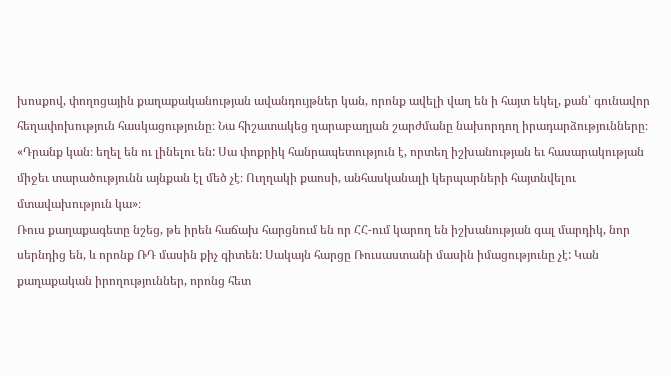խոսքով, փողոցային քաղաքականության ավանդույթներ կան, որոնք ավելի վաղ են ի հայտ եկել, քան՝ գունավոր հեղափոխություն հասկացությունը։ Նա հիշատակեց ղարաբաղյան շարժմանը նախորդող իրադարձությունները։
«Դրանք կան։ եղել են ու լինելու են: Սա փոքրիկ հանրապետություն է, որտեղ իշխանության եւ հասարակության միջեւ տարածությունն այնքան էլ մեծ չէ։ Ուղղակի քաոսի, անհասկանալի կերպարների հայտնվելու մտավախություն կա»։
Ռուս քաղաքագետը նշեց, թե իրեն հաճախ հարցնում են որ ՀՀ-ում կարող են իշխանության գալ մարդիկ, նոր սերնդից են, և որոնք ՌԴ մասին քիչ գիտեն: Սակայն հարցը Ռուսաստանի մասին իմացությունը չէ: Կան քաղաքական իրողություններ, որոնց հետ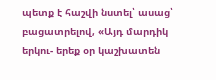պետք է հաշվի նստել՝ ասաց՝ բացատրելով, «Այդ մարդիկ երկու- երեք օր կաշխատեն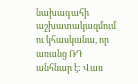նախագահի աշխատակազմում ու կհասկանա, որ առանց ՌԴ անհնար է: Վառ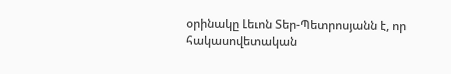օրինակը Լեւոն Տեր-Պետրոսյանն է, որ հակասովետական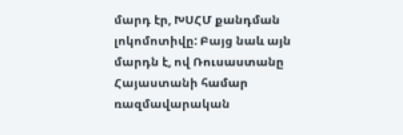մարդ էր, ԽՍՀՄ քանդման լոկոմոտիվը: Բայց նաև այն մարդն է, ով Ռուսաստանը Հայաստանի համար ռազմավարական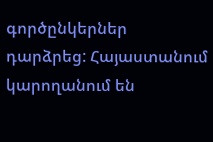գործընկերներ դարձրեց: Հայաստանում կարողանում են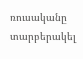ռուսականը տարբերակել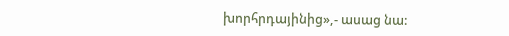խորհրդայինից»,- ասաց նա: